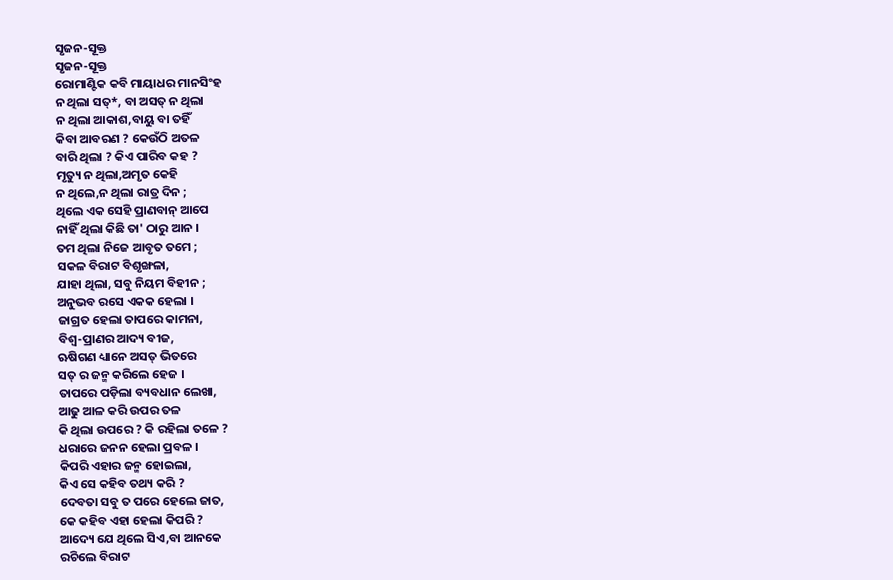ସୃଜନ-ସୂକ୍ତ
ସୃଜନ-ସୂକ୍ତ
ରୋମାଣ୍ଟିକ କବି ମାୟାଧର ମାନସିଂହ
ନ ଥିଲା ସତ୍*, ବା ଅସତ୍ ନ ଥିଲା
ନ ଥିଲା ଆକାଶ,ବାୟୁ ବା ତହିଁ
କିବା ଆବରଣ ? କେଉଁଠି ଅତଳ
ବାରି ଥିଲା ? କିଏ ପାରିବ କହ ?
ମୃତ୍ୟୁ ନ ଥିଲା,ଅମୃତ କେହି
ନ ଥିଲେ,ନ ଥିଲା ରାତ୍ର ଦିନ ;
ଥିଲେ ଏକ ସେହି ପ୍ରାଣବାନ୍ ଆପେ
ନାହିଁ ଥିଲା କିଛି ତା' ଠାରୁ ଆନ ।
ତମ ଥିଲା ନିଜେ ଆବୃତ ତମେ ;
ସକଳ ବିରାଟ ବିଶୃଙ୍ଖଳା,
ଯାହା ଥିଲା, ସବୁ ନିୟମ ବିହୀନ ;
ଅନୁଭବ ରସେ ଏକକ ହେଲା ।
ଜାଗ୍ରତ ହେଲା ତାପରେ କାମନା,
ବିଶ୍ୱ-ପ୍ରାଣର ଆଦ୍ୟ ବୀଜ,
ଋଷିଗଣ ଧ୍ୟାନେ ଅସତ୍ ଭିତରେ
ସତ୍ ର ଜନ୍ମ କରିଲେ ହେଜ ।
ତାପରେ ପଡ଼ିଲା ବ୍ୟବଧାନ ଲେଖା,
ଆଢୁ ଆଳ କରି ଉପର ତଳ
କି ଥିଲା ଉପରେ ? କି ରହିଲା ତଳେ ?
ଧରାରେ ଜନନ ହେଲା ପ୍ରବଳ ।
କିପରି ଏହାର ଜନ୍ମ ହୋଇଲା,
କିଏ ସେ କହିବ ତଥ୍ୟ କରି ?
ଦେବତା ସବୁ ତ ପରେ ହେଲେ ଜାତ,
କେ କହିବ ଏହା ହେଲା କିପରି ?
ଆଦ୍ୟେ ଯେ ଥିଲେ ସିଏ,ବା ଆନକେ
ରଚିଲେ ବିରାଟ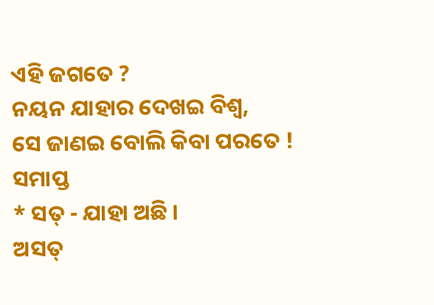ଏହି ଜଗତେ ?
ନୟନ ଯାହାର ଦେଖଇ ବିଶ୍ୱ,
ସେ ଜାଣଇ ବୋଲି କିବା ପରତେ !
ସମାପ୍ତ
* ସତ୍ - ଯାହା ଅଛି ।
ଅସତ୍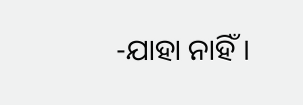-ଯାହା ନାହିଁ ।